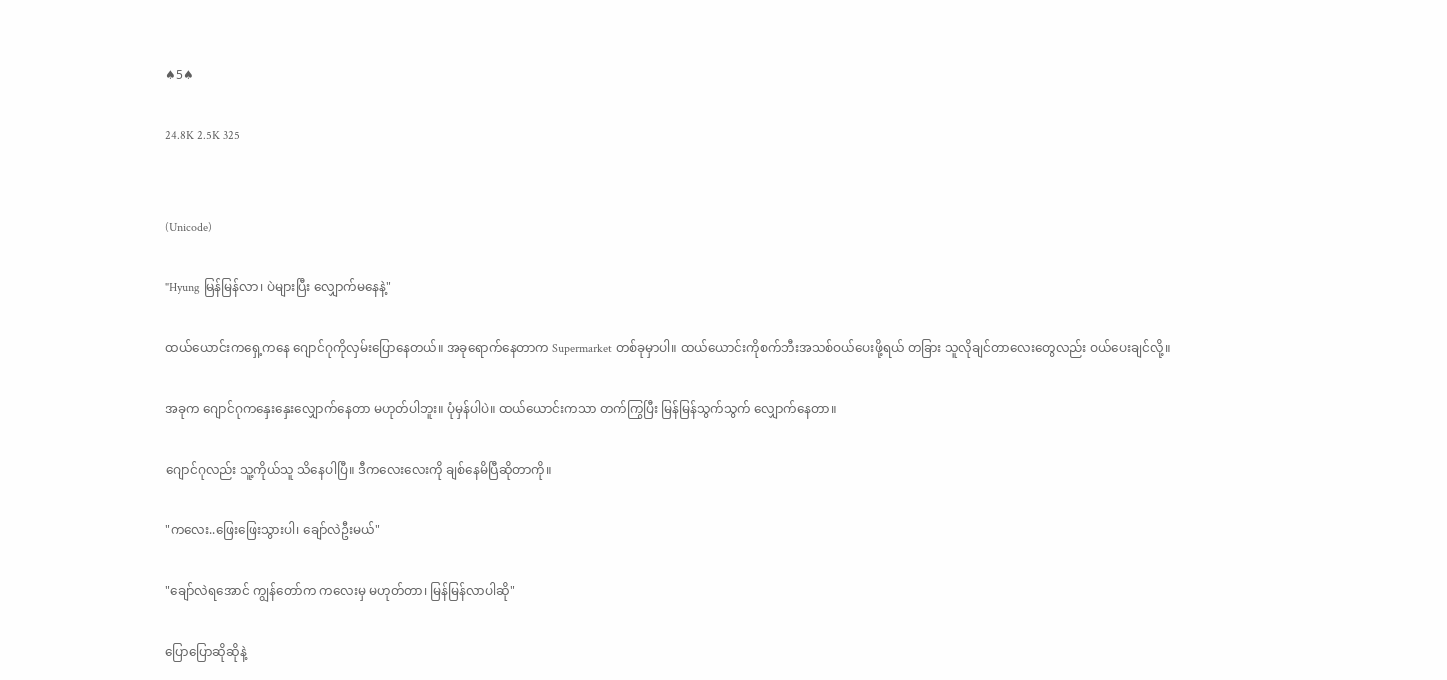♠5♠

24.8K 2.5K 325


(Unicode)

"Hyung မြန်မြန်လာ၊ ပဲများပြီး လျှောက်မနေနဲ့"

ထယ်ယောင်းကရှေ့ကနေ ဂျောင်ဂုကိုလှမ်းပြောနေတယ်။ အခုရောက်နေတာက Supermarket တစ်ခုမှာပါ။ ထယ်ယောင်းကိုစက်ဘီးအသစ်ဝယ်ပေးဖို့ရယ် တခြား သူလိုချင်တာလေးတွေလည်း ဝယ်ပေးချင်လို့။

အခုက ဂျောင်ဂုကနှေးနှေးလျှောက်နေတာ မဟုတ်ပါဘူး။ ပုံမှန်ပါပဲ။ ထယ်ယောင်းကသာ တက်ကြွပြီး မြန်မြန်သွက်သွက် လျှောက်နေတာ။

ဂျောင်ဂုလည်း သူ့ကိုယ်သူ သိနေပါပြီ။ ဒီကလေးလေးကို ချစ်နေမိပြီဆိုတာကို။

"ကလေး..ဖြေးဖြေးသွားပါ၊ ချော်လဲဦးမယ်"

"ချော်လဲရအောင် ကျွန်တော်က ကလေးမှ မဟုတ်တာ၊ မြန်မြန်လာပါဆို"

ပြောပြောဆိုဆိုနဲ့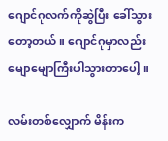ဂျောင်ဂုလက်ကိုဆွဲပြီး ခေါ်သွားတော့တယ်။ ဂျောင်ဂုမှာလည်း မျောမျောကြီးပါသွားတာပေါ့။

လမ်းတစ်လျှောက် မိန်းက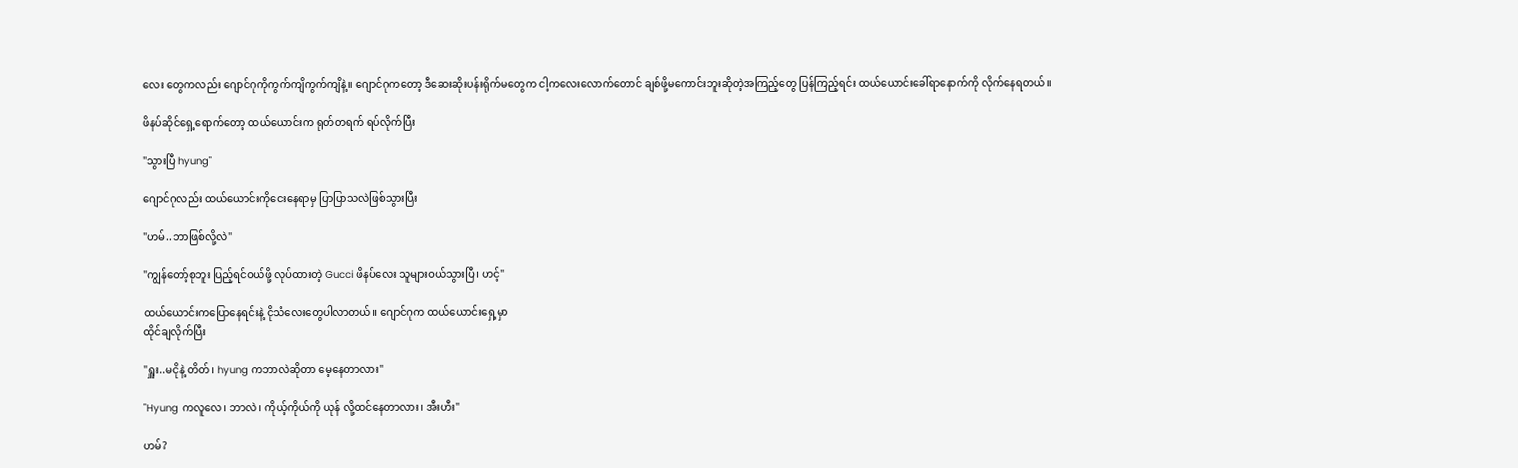လေး တွေကလည်း ဂျောင်ဂုကိုကွက်ကျိကွက်ကျိနဲ့။ ဂျောင်ဂုကတော့ ဒီဆေးဆိုးပန်းရိုက်မတွေက ငါ့ကလေးလောက်တောင် ချစ်ဖို့မကောင်းဘူးဆိုတဲ့အကြည့်တွေ ပြန်ကြည့်ရင်း ထယ်ယောင်းခေါ်ရာနောက်ကို လိုက်နေရတယ်။

ဖိနပ်ဆိုင်ရှေ့ရောက်တော့ ထယ်ယောင်းက ရုတ်တရက် ရပ်လိုက်ပြီး

"သွားပြီ hyung"

ဂျောင်ဂုလည်း ထယ်ယောင်းကိုငေးနေရာမှ ပြာပြာသလဲဖြစ်သွားပြီး

"ဟမ်..ဘာဖြစ်လို့လဲ"

"ကျွန်တော့်စုဘူး ပြည့်ရင်ဝယ်ဖို့ လုပ်ထားတဲ့ Gucci ဖိနပ်လေး သူများဝယ်သွားပြီ၊ ဟင့်"

ထယ်ယောင်းကပြောနေရင်းနဲ့ ငိုသံလေးတွေပါလာတယ်။ ဂျောင်ဂုက ထယ်ယောင်းရှေ့မှာ
ထိုင်ချလိုက်ပြီး

"ရှူး..မငိုနဲ့ တိတ်၊ hyung ကဘာလဲဆိုတာ မေ့နေတာလား"

"Hyung ကလူလေ၊ ဘာလဲ၊ ကိုယ့်ကိုယ်ကို ယုန် လို့ထင်နေတာလား၊ အီးဟီး"

ဟမ်?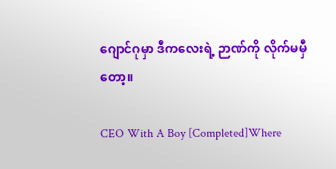ဂျောင်ဂုမှာ ဒီကလေးရဲ့ ဉာဏ်ကို လိုက်မမှီတော့။

CEO With A Boy [Completed]Where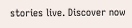stories live. Discover now